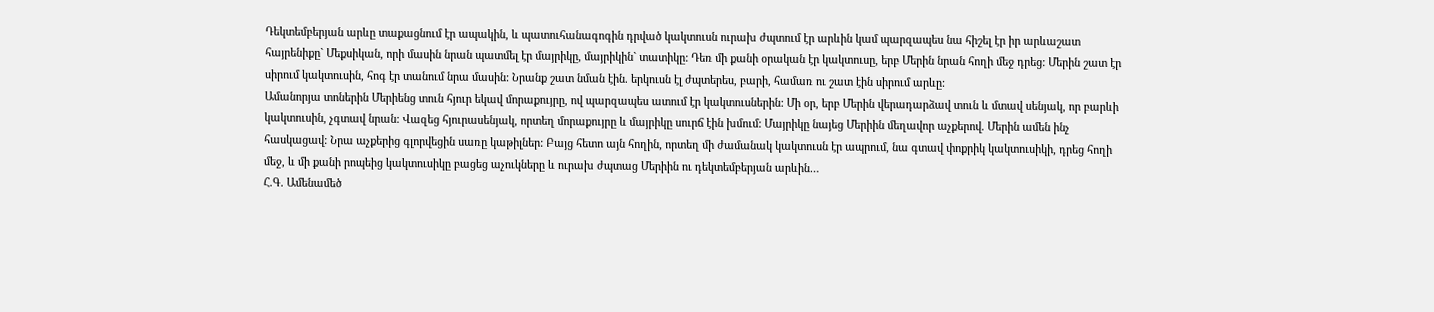Դեկտեմբերյան արևը տաքացնում էր ապակին, և պատուհանագոգին դրված կակտուսն ուրախ ժպտում էր արևին կամ պարզապես նա հիշել էր իր արևաշատ հայրենիքը` Մեքսիկան, որի մասին նրան պատմել էր մայրիկը, մայրիկին` տատիկը: Դեռ մի քանի օրական էր կակտուսը, երբ Մերին նրան հողի մեջ դրեց: Մերին շատ էր սիրում կակտուսին, հոգ էր տանում նրա մասին: Նրանք շատ նման էին. երկուսն էլ ժպտերես, բարի, համառ ու շատ էին սիրում արևը:
Ամանորյա տոներին Մերիենց տուն հյուր եկավ մորաքույրը, ով պարզապես ատում էր կակտուսներին: Մի օր, երբ Մերին վերադարձավ տուն և մտավ սենյակ, որ բարևի կակտուսին, չգտավ նրան: Վազեց հյուրասենյակ, որտեղ մորաքույրը և մայրիկը սուրճ էին խմում: Մայրիկը նայեց Մերիին մեղավոր աչքերով. Մերին ամեն ինչ հասկացավ: Նրա աչքերից գլորվեցին սառը կաթիլներ: Բայց հետո այն հողին, որտեղ մի ժամանակ կակտուսն էր ապրում, նա գտավ փոքրիկ կակտուսիկի, դրեց հողի մեջ, և մի քանի րոպեից կակտուսիկը բացեց աչուկները և ուրախ ժպտաց Մերիին ու դեկտեմբերյան արևին…
Հ.Գ. Ամենամեծ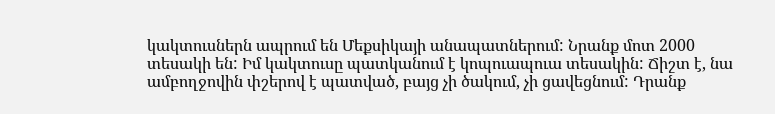կակտուսներն ապրում են Մեքսիկայի անապատներում: Նրանք մոտ 2000 տեսակի են: Իմ կակտուսը պատկանում է կոպուապուա տեսակին: Ճիշտ է, նա ամբողջովին փշերով է պատված, բայց չի ծակում, չի ցավեցնում: Դրանք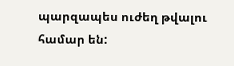պարզապես ուժեղ թվալու համար են: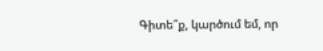Գիտե՞ք, կարծում եմ, որ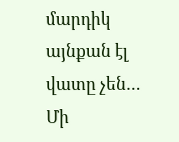մարդիկ այնքան էլ վատը չեն…
Մի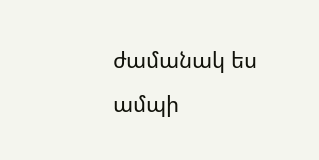ժամանակ ես ամպի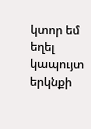կտոր եմ եղել կապույտ երկնքի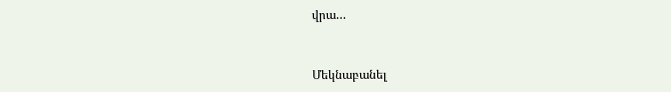վրա…


Մեկնաբանել